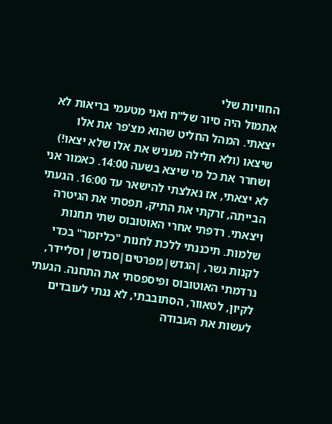החוויות שלי
אתמול היה סיור של"ח ואני מטעמי בריאות לא יצאתי. המהל החליט שהוא מצ'פר את אלו שיצאו (ולא חלילה מעניש את אלו שלא יצאו!) ושחרר את כל מי שיצא בשעה 14:00. כאמור אני לא יצאתי, אז נאלצתי להישאר עד 16:00. הגעתי הבייתה, זרקתי את התיק, תפסתי את הגיטרה ויצאתי. רדפתי אחרי האוטובוס שתי תחנות שלמות. תיכננתי ללכת לחנות "כליזמר" בכדי לקנות גשר, |הגדש|מפרטים|סגדש| וסליידר, נרדמתי האוטובוס ופיספסתי את התחנה. הגעתי לקיון, לטאוור, הסתובבתי, לא ננתי לעובדים לעשות את העבודה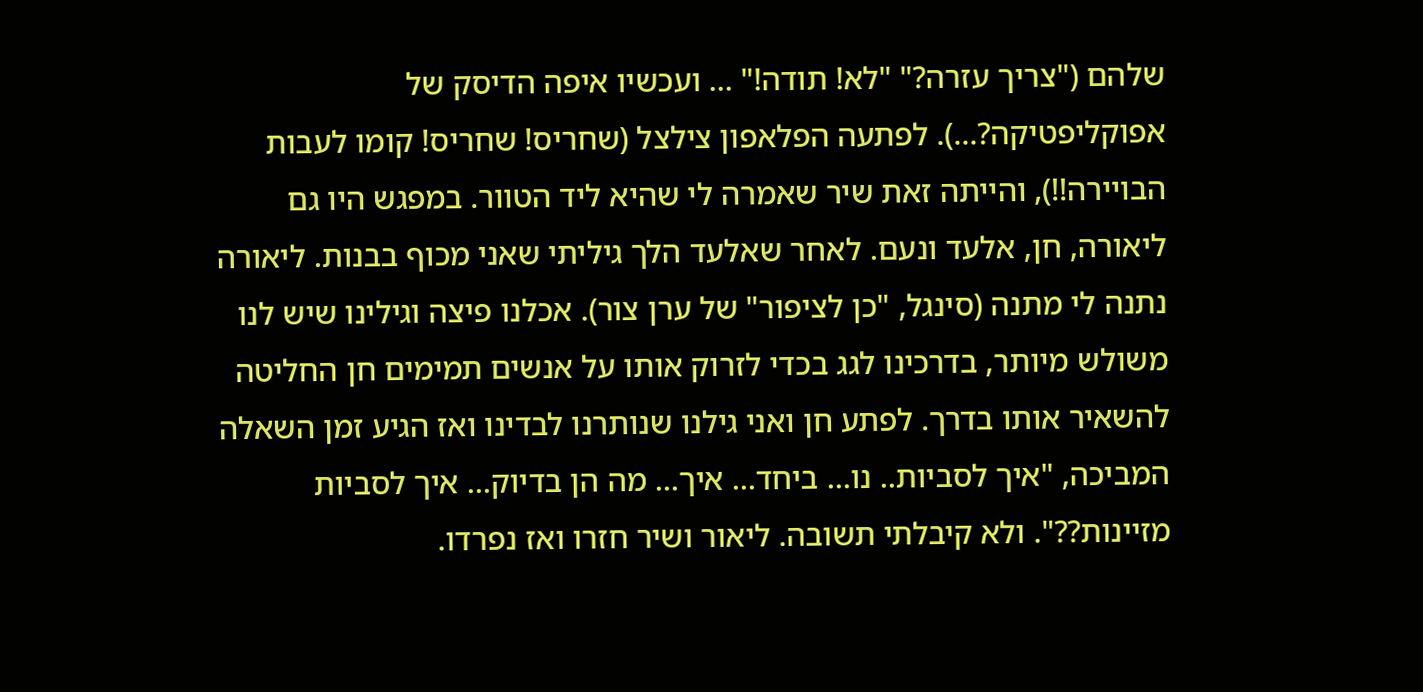שלהם ("צריך עזרה?" "לא! תודה!" ... ועכשיו איפה הדיסק של אפוקליפטיקה?...). לפתעה הפלאפון צילצל (שחריס! שחריס! קומו לעבות הבויירה!!), והייתה זאת שיר שאמרה לי שהיא ליד הטוור. במפגש היו גם ליאורה, חן, אלעד ונעם. לאחר שאלעד הלך גיליתי שאני מכוף בבנות. ליאורה נתנה לי מתנה (סינגל, "כן לציפור" של ערן צור). אכלנו פיצה וגילינו שיש לנו משולש מיותר, בדרכינו לגג בכדי לזרוק אותו על אנשים תמימים חן החליטה להשאיר אותו בדרך. לפתע חן ואני גילנו שנותרנו לבדינו ואז הגיע זמן השאלה המביכה, "איך לסביות.. נו... ביחד... איך... מה הן בדיוק... איך לסביות מזיינות??". ולא קיבלתי תשובה. ליאור ושיר חזרו ואז נפרדו.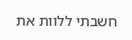חשבתי ללוות את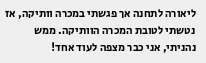ליאורה לתחנה אך פגשתי במכרה וותיקה, אז נטשתי לטובת המכרה הוותיקה. ממש נהניתי, אני כבר מצפה לעוד אחד!